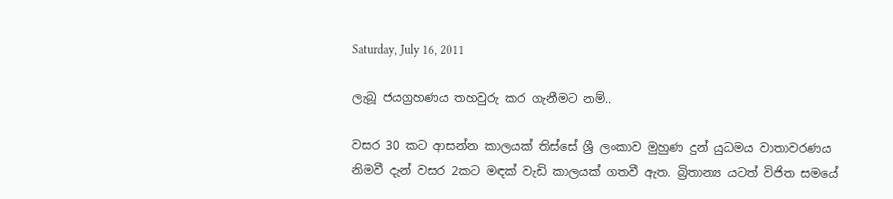Saturday, July 16, 2011

ලැබූ ජයග්‍රහණය තහවුරු කර ගැනීමට නම්..

වසර 30 කට ආසන්න කාලයක් තිස්සේ ශ්‍රී ලංකාව මුහුණ දුන් යුධමය වාතාවරණය නිමවී දැන් වසර 2කට මඳක් වැඩි කාලයක් ගතවී ඇත. බ්‍රිතාන්‍ය යටත් විජිත සමයේ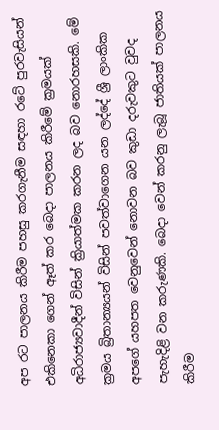අප රට පාලනය කිරීම පහසු කරගැනීම සඳහා රටේ පුරවැසියන් එකිනෙකා ගෙන් ඈත් කර බෙදා පාලනය කිරීමේ ක්‍රමයක් අධිරාජ්‍යවාදීන් විසින් ක්‍රියාත්මක කරන ලද බව නොරහසකි. මේ ක්‍රමය බ්‍රිතාන්‍යයන් විසින් පවත්වාගෙන යන ලද්දේ ශ්‍රී ලාංකික අපගේ යහපත වෙනුවෙන් නොවන බව කුඩා දරුවකුට වුවද පැහැදිළි වන කරුණකි. බෙදා වෙන් කරනු ලැබූ ජාතියක් පාලනය කිරීම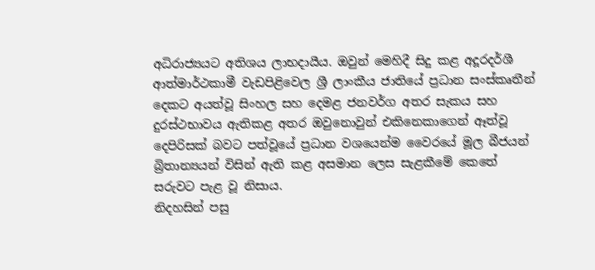අධිරාජ්‍යයට අතිශය ලාභදායීය. ඔවුන් මෙහිදී සිදු කළ අදූරදර්ශී ආත්මාර්ථකාමී වැඩපිළිවෙල ශ්‍රී ලාංකීය ජාතියේ ප්‍රධාන සංස්කෘතීන් දෙකට අයත්වූ සිංහල සහ දෙමළ ජනවර්ග අතර සැකය සහ දුරස්ථභාවය ඇතිකළ අතර ඔවුනොවුන් එකිනෙකාගෙන් ඈත්වූ දෙපිරිසක් බවට පත්වූයේ ප්‍රධාන වශයෙන්ම වෛරයේ මූල බීජයන් බ්‍රිතාන්‍යයන් විසින් ඇති කළ අසමාන ලෙස සැළකීමේ කෙතේ සරුවට පැළ වූ නිසාය.
නිදහසින් පසු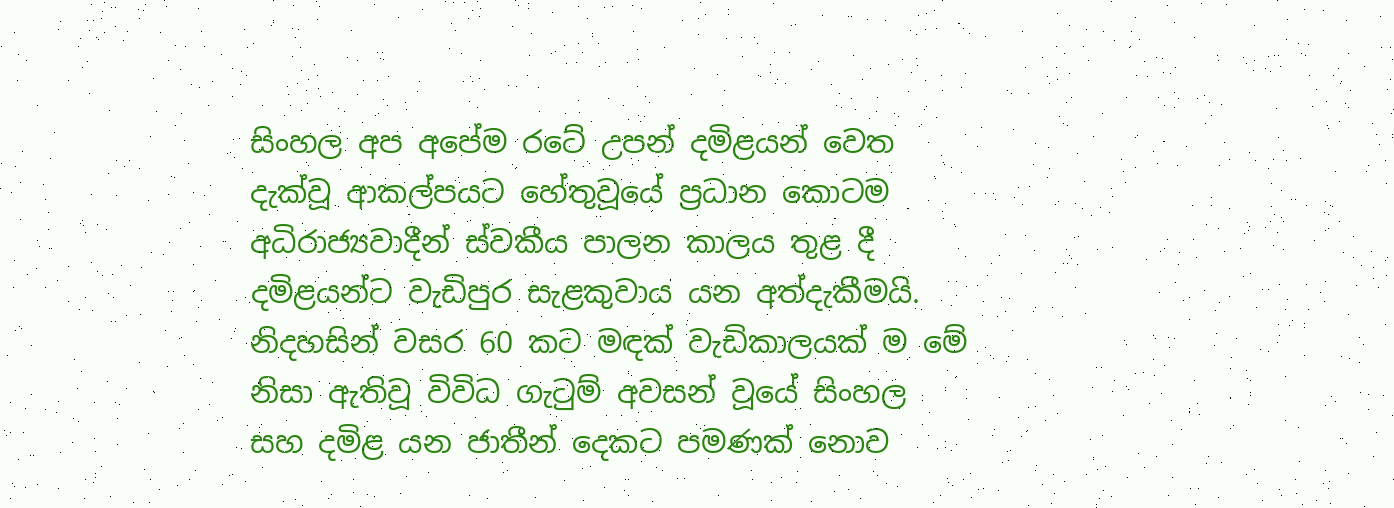සිංහල අප අපේම රටේ උපන් දමිළයන් වෙත දැක්වූ ආකල්පයට හේතුවූයේ ප්‍රධාන කොටම අධිරාජ්‍යවාදීන් ස්වකීය පාලන කාලය තුළ දී දමිළයන්ට වැඩිපුර සැළකුවාය යන අත්දැකීමයි. නිදහසින් වසර 60 කට මඳක් වැඩිකාලයක් ම මේ නිසා ඇතිවූ විවිධ ගැටුම් අවසන් වූයේ සිංහල සහ දමිළ යන ජාතීන් දෙකට පමණක් නොව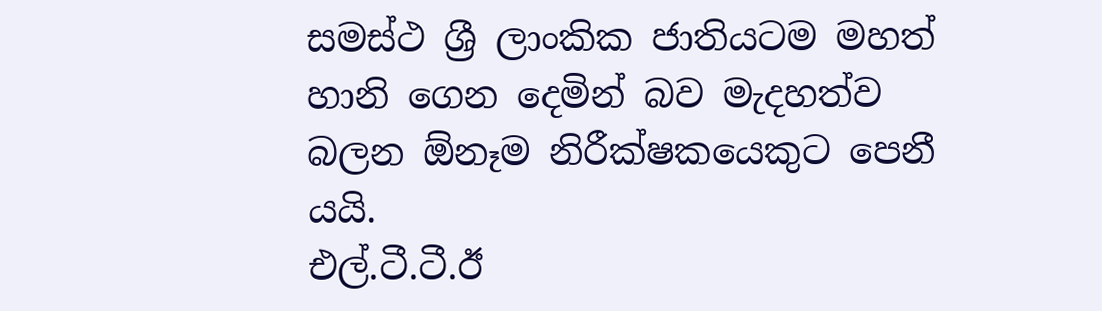සමස්ථ ශ්‍රී ලාංකික ජාතියටම මහත් හානි ගෙන දෙමින් බව මැදහත්ව බලන ඕනෑම නිරීක්ෂකයෙකුට පෙනී යයි.
එල්.ටී.ටී.ඊ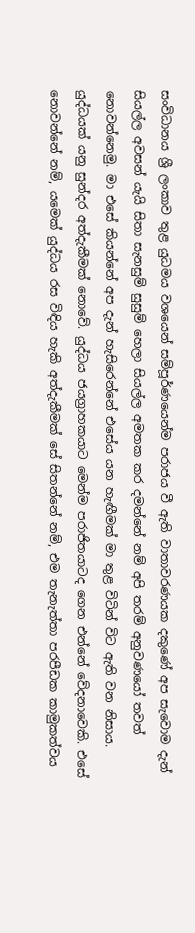සංවිධානය ශ්‍රී ලංකාව තුළ යුධමය වශයෙන් සම්පූර්ණයෙන්ම පරාජය වී ඇති වාතාවරණයක දකුණේ අප සැවොම දැන් සියල්ල අවසන් යැයි සිතා සැනසුම් සුසුම් හෙලා සියල්ල අමතක කර දමන්නේ නම් අපි තරම් අනුවණයෝ තවත් නොවන්නෙමු. මා එසේ කියන්නේ අප දැන් හැසිරෙන්නේ එසේය යන හැඟීමක් මා තුළ විටින් විට ඇති වන නිසාය.
යුද්ධයක් යනු සුන්දර අත්දැකීමක් නොවේ. යුද්ධය ජයග්‍රාහකයාට මෙන්ම පරාජිතයාටද ගෙන එන්නේ වේදනාවෙකි. එසේ නොවන්නේ නම්, යමෙක් යුද්ධය රස විඳිය හැකි අත්දැකීමක් සේ සිතන්නේ නම්, එම තැනැත්තා පරපීඩක කාමුකත්වය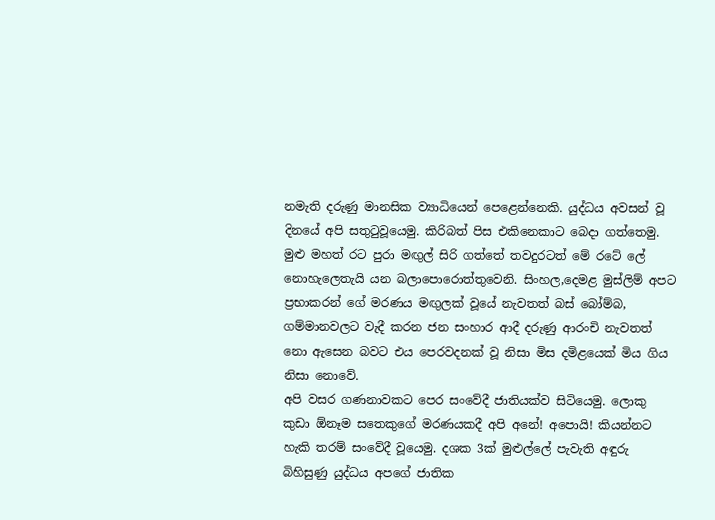නමැති දරුණු මානසික ව්‍යාධියෙන් පෙළෙන්නෙකි. යුද්ධය අවසන් වූ දිනයේ අපි සතුටුවූයෙමු. කිරිබත් පිස එකිනෙකාට බෙදා ගත්තෙමු. මුළු මහත් රට පුරා මඟුල් සිරි ගත්තේ තවදුරටත් මේ රටේ ලේ නොහැලෙතැයි යන බලාපොරොත්තුවෙනි. සිංහල,දෙමළ මුස්ලිම් අපට ප්‍රභාකරන් ගේ මරණය මඟුලක් වූයේ නැවතත් බස් බෝම්බ, ගම්මානවලට වැදී කරන ජන සංහාර ආදී දරුණු ආරංචි නැවතත් නො ඇසෙන බවට එය පෙරවදනක් වූ නිසා මිස දමිළයෙක් මිය ගිය නිසා නොවේ.
අපි වසර ගණනාවකට පෙර සංවේදී ජාතියක්ව සිටියෙමු. ලොකු කුඩා ඕනෑම සතෙකුගේ මරණයකදී අපි අනේ! අපොයි! කියන්නට හැකි තරම් සංවේදී වූයෙමු. දශක 3ක් මුළුල්ලේ පැවැති අඳුරු බිහිසුණු යුද්ධය අපගේ ජාතික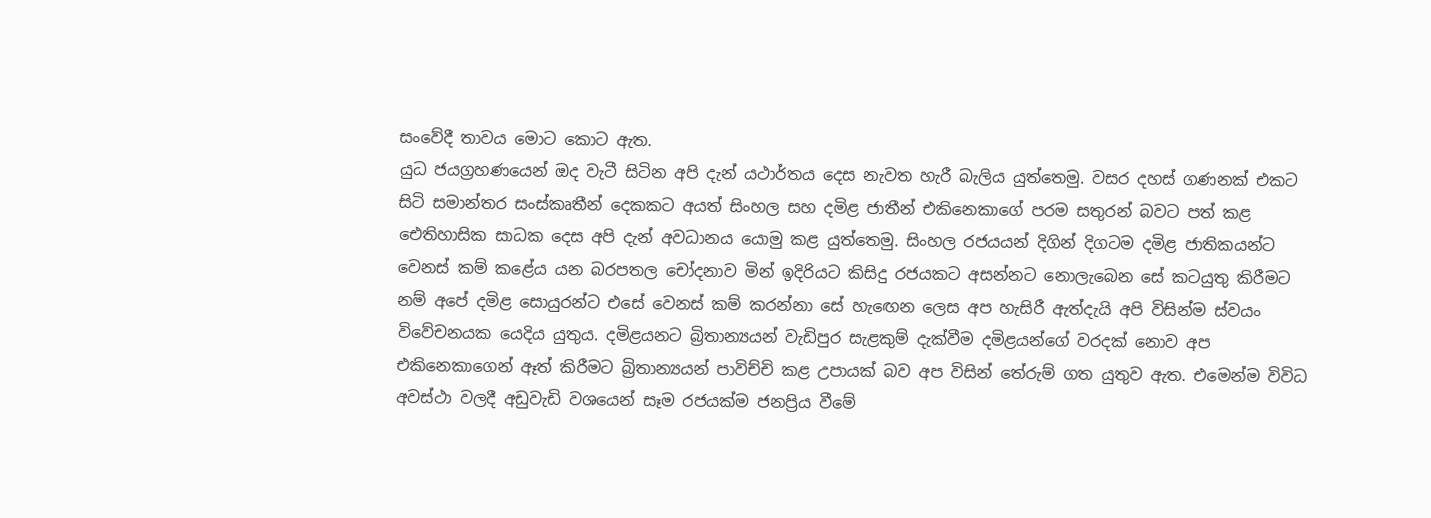සංවේදී තාවය මොට කොට ඇත.
යුධ ජයග්‍රහණයෙන් ඔද වැටී සිටින අපි දැන් යථාර්තය දෙස නැවත හැරී බැලිය යුත්තෙමු. වසර දහස් ගණනක් එකට සිටි සමාන්තර සංස්කෘතීන් දෙකකට අයත් සිංහල සහ දමිළ ජාතීන් එකිනෙකාගේ පරම සතුරන් බවට පත් කළ ඓතිහාසික සාධක දෙස අපි දැන් අවධානය යොමු කළ යුත්තෙමු. සිංහල රජයයන් දිගින් දිගටම දමිළ ජාතිකයන්ට වෙනස් කම් කළේය යන බරපතල චෝදනාව මින් ඉදිරියට කිසිදු රජයකට අසන්නට නොලැබෙන සේ කටයුතු කිරීමට නම් අපේ දමිළ සොයුරන්ට එසේ වෙනස් කම් කරන්නා සේ හැඟෙන ලෙස අප හැසිරී ඇත්දැයි අපි විසින්ම ස්වයං විවේචනයක යෙදිය යුතුය. දමිළයනට බ්‍රිතාන්‍යයන් වැඩිපුර සැළකුම් දැක්වීම දමිළයන්ගේ වරදක් නොව අප එකිනෙකාගෙන් ඈත් කිරීමට බ්‍රිතාන්‍යයන් පාවිච්චි කළ උපායක් බව අප විසින් තේරුම් ගත යුතුව ඇත. එමෙන්ම විවිධ අවස්ථා වලදී අඩුවැඩි වශයෙන් සෑම රජයක්ම ජනප්‍රිය වීමේ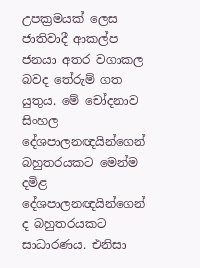උපක්‍රමයක් ලෙස ජාතිවාදී ආකල්ප ජනයා අතර වගාකල බවද තේරුම් ගත යුතුය. මේ චෝදනාව සිංහල දේශපාලනඥයින්ගෙන් බහුතරයකට මෙන්ම දමිළ දේශපාලනඥයින්ගෙන් ද බහුතරයකට සාධාරණය. එනිසා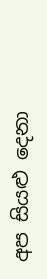අප සියළු දෙනා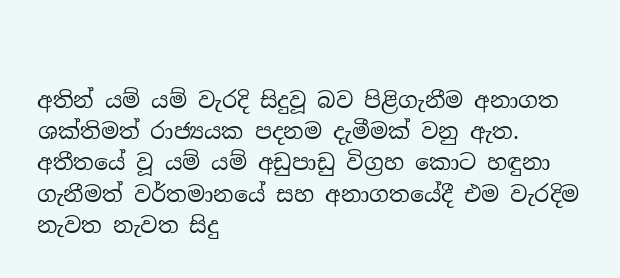අතින් යම් යම් වැරදි සිදුවූ බව පිළිගැනීම අනාගත ශක්තිමත් රාජ්‍යයක පදනම දැමීමක් වනු ඇත.
අතීතයේ වූ යම් යම් අඩුපාඩු විග්‍රහ කොට හඳුනා ගැනීමත් වර්තමානයේ සහ අනාගතයේදී එම වැරදිම නැවත නැවත සිදු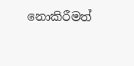නොකිරීමත්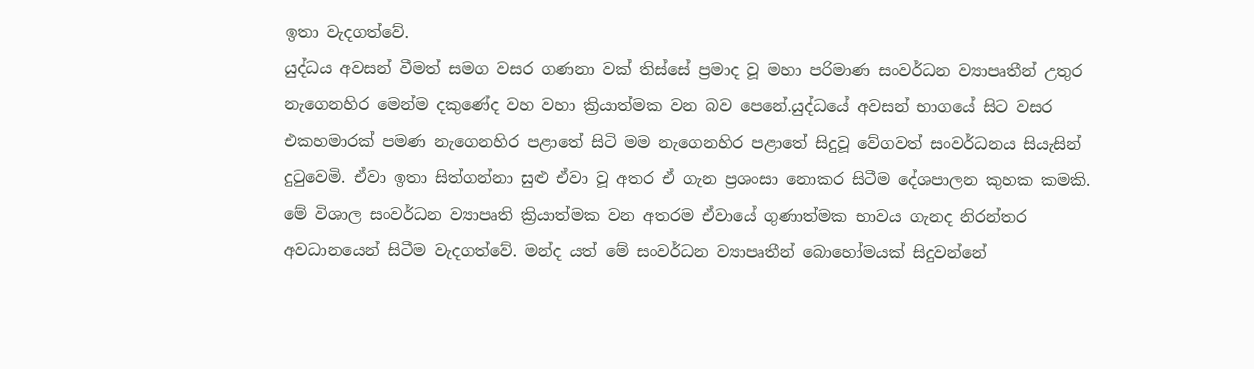ඉතා වැදගත්වේ.
යුද්ධය අවසන් වීමත් සමග වසර ගණනා වක් තිස්සේ ප්‍රමාද වූ මහා පරිමාණ සංවර්ධන ව්‍යාපෘතීන් උතුර නැගෙනහිර මෙන්ම දකුණේද වහ වහා ක්‍රියාත්මක වන බව පෙනේ.යුද්ධයේ අවසන් භාගයේ සිට වසර එකහමාරක් පමණ නැගෙනහිර පළාතේ සිටි මම නැගෙනහිර පළාතේ සිදුවූ වේගවත් සංවර්ධනය සියැසින් දුටුවෙමි. ඒවා ඉතා සිත්ගන්නා සුළු ඒවා වූ අතර ඒ ගැන ප්‍රශංසා නොකර සිටීම දේශපාලන කුහක කමකි. මේ විශාල සංවර්ධන ව්‍යාපෘති ක්‍රියාත්මක වන අතරම ඒවායේ ගුණාත්මක භාවය ගැනද නිරන්තර අවධානයෙන් සිටීම වැදගත්වේ. මන්ද යත් මේ සංවර්ධන ව්‍යාපෘතීන් බොහෝමයක් සිදුවන්නේ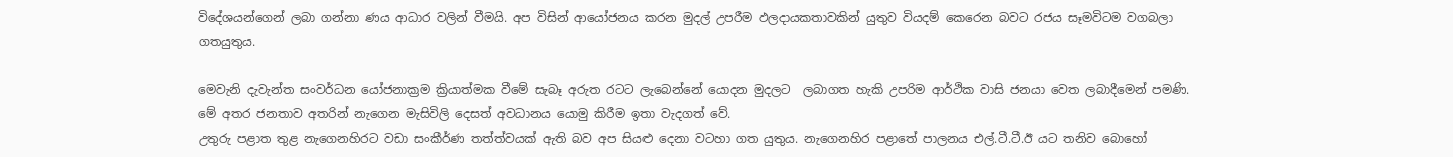විදේශයන්ගෙන් ලබා ගන්නා ණය ආධාර වලින් වීමයි. අප විසින් ආයෝජනය කරන මුදල් උපරීම ඵලදායකතාවකින් යුතුව වියදම් කෙරෙන බවට රජය සෑමවිටම වගබලා ගතයුතුය.

මෙවැනි දැවැන්ත සංවර්ධන යෝජනාක්‍රම ක්‍රියාත්මක වීමේ සැබෑ අරුත රටට ලැබෙන්නේ යොදන මුදලට  ලබාගත හැකි උපරිම ආර්ථික වාසි ජනයා වෙත ලබාදීමෙන් පමණි. මේ අතර ජනතාව අතරින් නැගෙන මැසිවිලි දෙසත් අවධානය යොමු කිරීම ඉතා වැදගත් වේ.
උතුරු පළාත තුළ නැගෙනහිරට වඩා සංකීර්ණ තත්ත්වයක් ඇති බව අප සියළු දෙනා වටහා ගත යුතුය. නැගෙනහිර පළාතේ පාලනය එල්.ටී.ටී.ඊ යට තනිව බොහෝ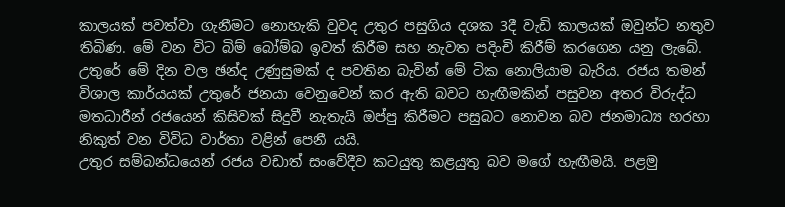කාලයක් පවත්වා ගැනීමට නොහැකි වුවද උතුර පසුගිය දශක 3දී වැඩි කාලයක් ඔවුන්ට නතුව තිබිණ. මේ වන විට බිම් බෝම්බ ඉවත් කිරීම සහ නැවත පදිංචි කිරීම් කරගෙන යනු ලැබේ. උතුරේ මේ දින වල ඡන්ද උණුසුමක් ද පවතින බැවින් මේ ටික නොලියාම බැරිය. රජය තමන් විශාල කාර්යයක් උතුරේ ජනයා වෙනුවෙන් කර ඇති බවට හැඟීමකින් පසුවන අතර විරුද්ධ මතධාරීන් රජයෙන් කිසිවක් සිදුවී නැතැයි ඔප්පු කිරීමට පසුබට නොවන බව ජනමාධ්‍ය හරහා නිකුත් වන විවිධ වාර්තා වළින් පෙනී යයි.
උතුර සම්බන්ධයෙන් රජය වඩාත් සංවේදීව කටයුතු කළයුතු බව මගේ හැඟීමයි. පළමු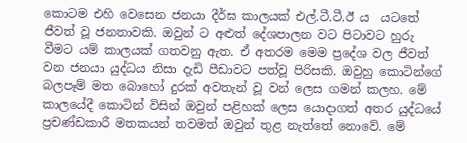කොටම එහි වෙසෙන ජනයා දීර්ඝ කාලයක් එල්.ටී.ටී.ඊ ය  යටතේ ජීවත් වූ ජනතාවකි. ඔවුන් ට අළුත් දේශපාලන වට පිටාවට හුරු වීමට යම් කාලයක් ගතවනු ඇත. ඒ අතරම මෙම ප්‍රදේශ වල ජීවත් වන ජනයා යුද්ධය නිසා දැඩි පීඩාවට පත්වූ පිරිසකි. ඔවුහු කොටින්ගේ බලපෑම් මත බොහෝ දුරක් අවතැන් වූ වන් ලෙස ගමන් කලහ. මේ කාලයේදී කොටින් විසින් ඔවුන් පළිහක් ලෙස යොදාගත් අතර යුද්ධයේ ප්‍රචණ්ඩකාරී මතකයන් තවමත් ඔවුන් තුළ නැත්තේ නොවේ. මේ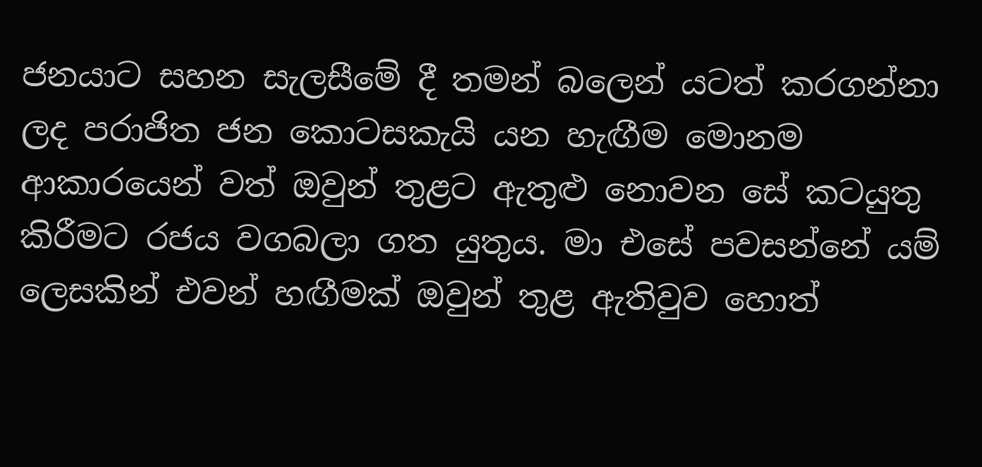ජනයාට සහන සැලසීමේ දී තමන් බලෙන් යටත් කරගන්නා ලද පරාජිත ජන කොටසකැයි යන හැඟීම මොනම ආකාරයෙන් වත් ඔවුන් තුළට ඇතුළු නොවන සේ කටයුතු කිරීමට රජය වගබලා ගත යුතුය. මා එසේ පවසන්නේ යම් ලෙසකින් එවන් හඟීමක් ඔවුන් තුළ ඇතිවුව හොත්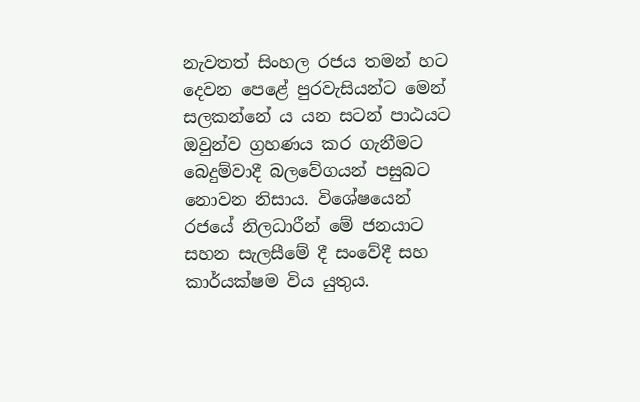නැවතත් සිංහල රජය තමන් හට දෙවන පෙළේ පුරවැසියන්ට මෙන් සලකන්නේ ය යන සටන් පාඨයට ඔවුන්ව ග්‍රහණය කර ගැනීමට බෙදුම්වාදී බලවේගයන් පසුබට නොවන නිසාය. විශේෂයෙන් රජයේ නිලධාරීන් මේ ජනයාට සහන සැලසීමේ දී සංවේදී සහ කාර්යක්ෂම විය යුතුය.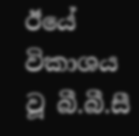ඊයේ විකාශය වූ බී.බී.සී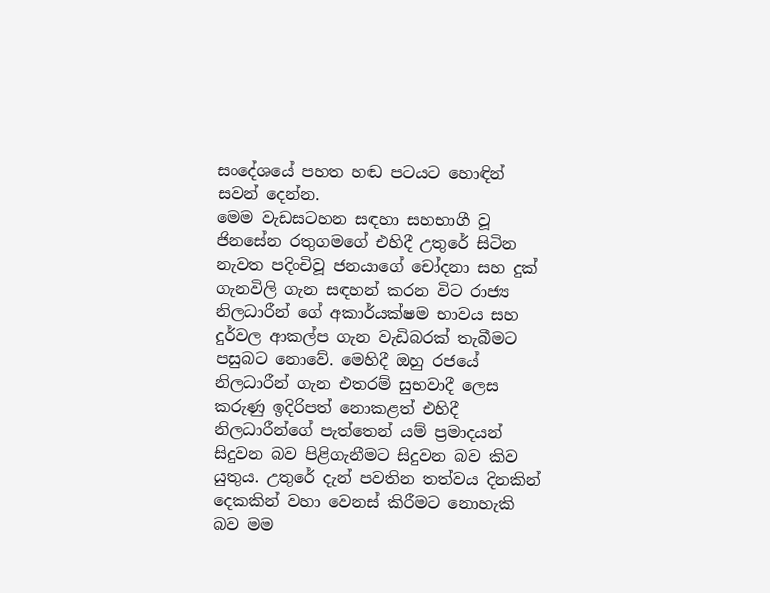සංදේශයේ පහත හඬ පටයට හොඳින් සවන් දෙන්න.
මෙම වැඩසටහන සඳහා සහභාගී වූ ජිනසේන රතුගමගේ එහිදී උතුරේ සිටින නැවත පදිංචිවූ ජනයාගේ චෝදනා සහ දුක් ගැනවිලි ගැන සඳහන් කරන විට රාජ්‍ය නිලධාරීන් ගේ අකාර්යක්ෂම භාවය සහ දුර්වල ආකල්ප ගැන වැඩිබරක් තැබීමට පසුබට නොවේ. මෙහිදී ඔහු රජයේ නිලධාරීන් ගැන එතරම් සුභවාදී ලෙස කරුණු ඉදිරිපත් නොකළත් එහිදී නිලධාරීන්ගේ පැත්තෙන් යම් ප්‍රමාදයන් සිදුවන බව පිළිගැනීමට සිදුවන බව කිව යුතුය. උතුරේ දැන් පවතින තත්වය දිනකින් දෙකකින් වහා වෙනස් කිරීමට නොහැකි බව මම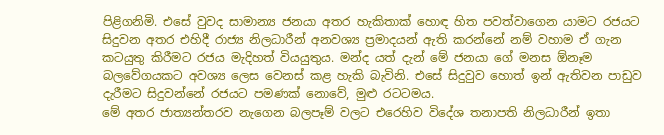පිළිගනිමි. එසේ වුවද සාමාන්‍ය ජනයා අතර හැකිතාක් හොඳ හිත පවත්වාගෙන යාමට රජයට සිදුවන අතර එහිදී රාජ්‍ය නිලධාරීන් අනවශ්‍ය ප්‍රමාදයන් ඇති කරන්නේ නම් වහාම ඒ ගැන කටයුතු කිරීමට රජය මැදිහත් වියයුතුය. මන්ද යත් දැන් මේ ජනයා ගේ මනස ඕනෑම බලවේගයකට අවශ්‍ය ලෙස වෙනස් කළ හැකි බැවිනි. එසේ සිදුවුව හොත් ඉන් ඇතිවන පාඩුව දැරීමට සිදුවන්නේ රජයට පමණක් නොවේ, මුළු රටටමය.
මේ අතර ජාත්‍යන්තරව නැගෙන බලපෑම් වලට එරෙහිව විදේශ තනාපති නිලධාරීන් ඉතා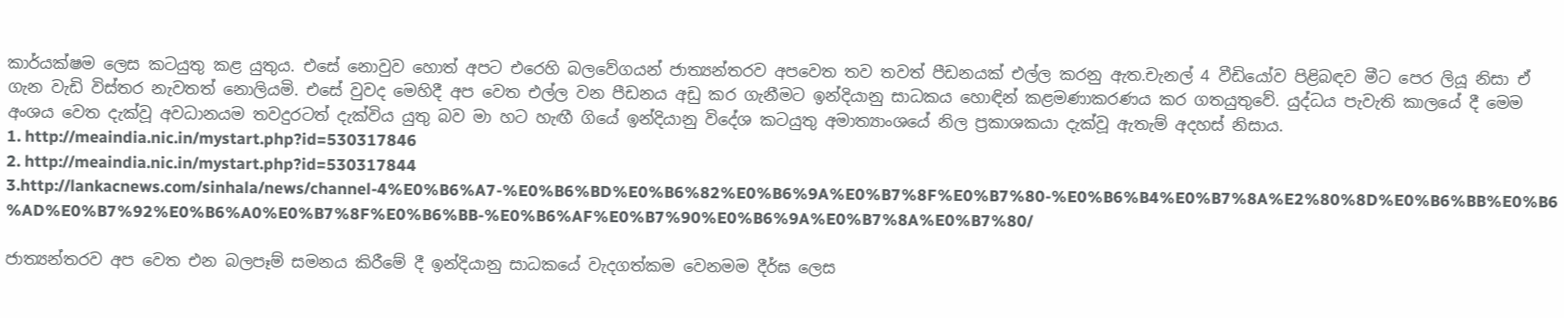කාර්යක්ෂම ලෙස කටයුතු කළ යුතුය. එසේ නොවුව හොත් අපට එරෙහි බලවේගයන් ජාත්‍යන්තරව අපවෙත තව තවත් පීඩනයක් එල්ල කරනු ඇත.චැනල් 4 වීඩියෝව පිළිබඳව මීට පෙර ලියූ නිසා ඒ ගැන වැඩි විස්තර නැවතත් නොලියමි. එසේ වුවද මෙහිදී අප වෙත එල්ල වන පීඩනය අඩු කර ගැනීමට ඉන්දියානු සාධකය හොඳින් කළමණාකරණය කර ගතයුතුවේ. යුද්ධය පැවැති කාලයේ දී මෙම අංශය වෙත දැක්වූ අවධානයම තවදුරටත් දැක්විය යුතු බව මා හට හැඟී ගියේ ඉන්දියානු විදේශ කටයුතු අමාත්‍යාංශයේ නිල ප්‍රකාශකයා දැක්වූ ඇතැම් අදහස් නිසාය.
1. http://meaindia.nic.in/mystart.php?id=530317846
2. http://meaindia.nic.in/mystart.php?id=530317844
3.http://lankacnews.com/sinhala/news/channel-4%E0%B6%A7-%E0%B6%BD%E0%B6%82%E0%B6%9A%E0%B7%8F%E0%B7%80-%E0%B6%B4%E0%B7%8A%E2%80%8D%E0%B6%BB%E0%B6%AD%E0%B7%92%E0%B6%A0%E0%B7%8F%E0%B6%BB-%E0%B6%AF%E0%B7%90%E0%B6%9A%E0%B7%8A%E0%B7%80/

ජාත්‍යන්තරව අප වෙත එන බලපෑම් සමනය කිරීමේ දී ඉන්දියානු සාධකයේ වැදගත්කම වෙනමම දීර්ඝ ලෙස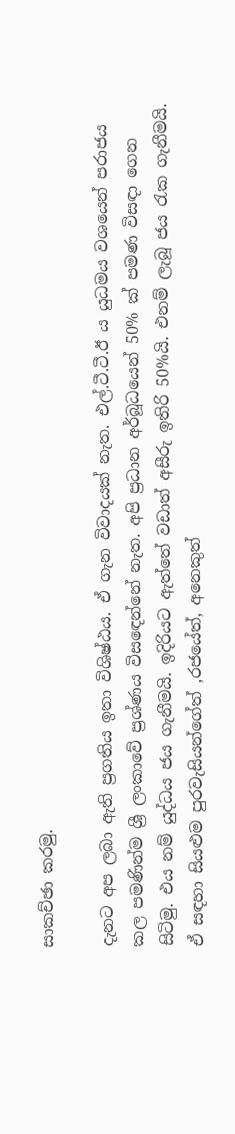සාකච්ඡා කරමු.

දැනට අප ලබා ඇති ප්‍රගතිය ඉතා විශිෂ්ඨය. ඒ ගැන විවාදයක් නැත. එල්.ටී.ටී.ඊ ය යුධමය වශයෙන් පරාජය කල පමණින්ම ශ්‍රී ලංකාවේ ප්‍රශ්ණය විසඳෙන්නේ නැත. අපි ප්‍රධාන අර්බූධයෙන් 50% ක් පමණ විසඳා ගෙන සිටිමු. එය නම් යුද්ධය ජය ගැනීමයි. ඉදිරියට ඇත්තේ වඩාත් අසීරු ඉතිරි 50%යි. එනම් ලැබූ ජය රැක ගැනීමයි. ඒ සඳහා සියළුම පුරවැසියන්ගේත් ,රජයේත්, අනෙකුත්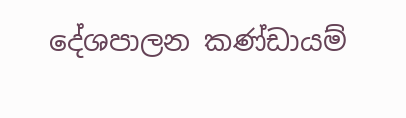දේශපාලන කණ්ඩායම්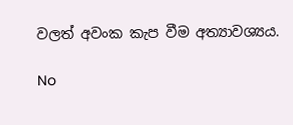වලත් අවංක කැප වීම අත්‍යාවශ්‍යය.

No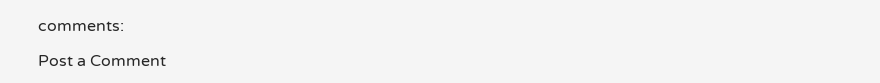comments:

Post a Comment